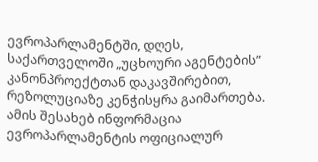ევროპარლამენტში, დღეს, საქართველოში „უცხოური აგენტების” კანონპროექტთან დაკავშირებით, რეზოლუციაზე კენჭისყრა გაიმართება.
ამის შესახებ ინფორმაცია ევროპარლამენტის ოფიციალურ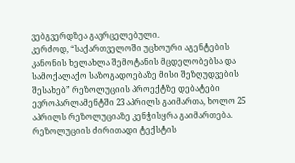ვებგვერდზეა გავრცელებული.
კერძოდ, “საქართველოში უცხოური აგენტების კანონის ხელახლა შემოტანის მცდელობებსა და სამოქალაქო საზოგადოებაზე მისი შეზღუდვების შესახებ” რეზოლუციის პროექტზე დებატები ევროპარლამენტში 23 აპრილს გაიმართა, ხოლო 25 აპრილს რეზოლუციაზე კენჭისყრა გაიმართება.
რეზოლუციის ძირითადი ტექსტის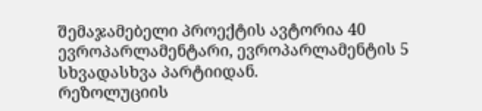შემაჯამებელი პროექტის ავტორია 40 ევროპარლამენტარი, ევროპარლამენტის 5 სხვადასხვა პარტიიდან.
რეზოლუციის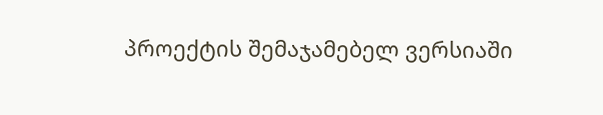პროექტის შემაჯამებელ ვერსიაში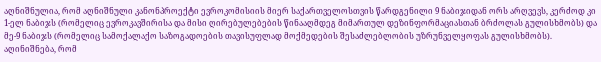აღნიშნულია, რომ აღნიშნული კანონპროექტი ევროკომისიის მიერ საქართველოსთვის წარდგენილი 9 ნაბიჯიდან ორს არღვევს, კერძოდ კი 1-ელ ნაბიჯს (რომელიც ევროკავშირისა და მისი ღირებულებების წინააღმდეგ მიმართულ დეზინფორმაციასთან ბრძოლას გულისხმობს) და მე-9 ნაბიჯს (რომელიც სამოქალაქო საზოგადოების თავისუფლად მოქმედების შესაძლებლობის უზრუნველყოფას გულისხმობს).
აღინიშნება, რომ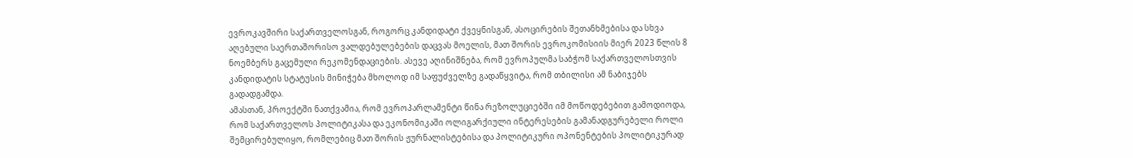ევროკავშირი საქართველოსგან, როგორც კანდიდატი ქვეყნისგან, ასოცირების შეთანხმებისა და სხვა აღებული საერთაშორისო ვალდებულებების დაცვას მოელის, მათ შორის ევროკომისიის მიერ 2023 წლის 8 ნოემბერს გაცემული რეკომენდაციების. ასევე აღინიშნება, რომ ევროპულმა საბჭომ საქართველოსთვის კანდიდატის სტატუსის მინიჭება მხოლოდ იმ საფუძველზე გადაწყვიტა, რომ თბილისი ამ ნაბიჯებს გადადგამდა.
ამასთან, პროექტში ნათქვამია, რომ ევროპარლამენტი წინა რეზოლუციებში იმ მოწოდებებით გამოდიოდა, რომ საქართველოს პოლიტიკასა და ეკონომიკაში ოლიგარქიული ინტერესების გამანადგურებელი როლი შემცირებულიყო, რომლებიც მათ შორის ჟურნალისტებისა და პოლიტიკური ოპონენტების პოლიტიკურად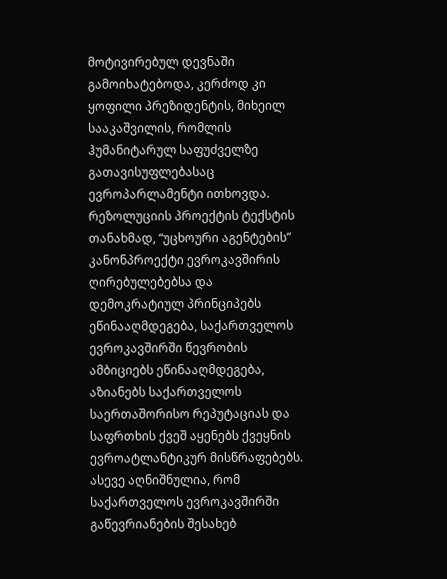მოტივირებულ დევნაში გამოიხატებოდა, კერძოდ კი ყოფილი პრეზიდენტის, მიხეილ სააკაშვილის, რომლის ჰუმანიტარულ საფუძველზე გათავისუფლებასაც ევროპარლამენტი ითხოვდა.
რეზოლუციის პროექტის ტექსტის თანახმად, “უცხოური აგენტების” კანონპროექტი ევროკავშირის ღირებულებებსა და დემოკრატიულ პრინციპებს ეწინააღმდეგება, საქართველოს ევროკავშირში წევრობის ამბიციებს ეწინააღმდეგება, აზიანებს საქართველოს საერთაშორისო რეპუტაციას და საფრთხის ქვეშ აყენებს ქვეყნის ევროატლანტიკურ მისწრაფებებს.
ასევე აღნიშნულია, რომ საქართველოს ევროკავშირში გაწევრიანების შესახებ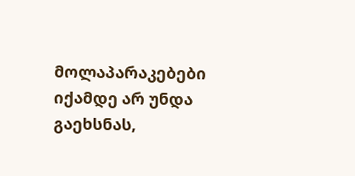მოლაპარაკებები იქამდე არ უნდა გაეხსნას,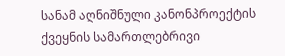სანამ აღნიშნული კანონპროექტის ქვეყნის სამართლებრივი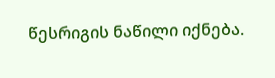წესრიგის ნაწილი იქნება.